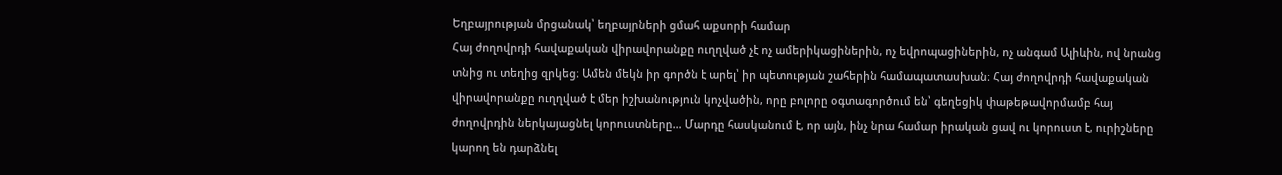Եղբայրության մրցանակ՝ եղբայրների ցմահ աքսորի համար
Հայ ժողովրդի հավաքական վիրավորանքը ուղղված չէ ոչ ամերիկացիներին, ոչ եվրոպացիներին, ոչ անգամ Ալիևին, ով նրանց տնից ու տեղից զրկեց։ Ամեն մեկն իր գործն է արել՝ իր պետության շահերին համապատասխան։ Հայ ժողովրդի հավաքական վիրավորանքը ուղղված է մեր իշխանություն կոչվածին, որը բոլորը օգտագործում են՝ գեղեցիկ փաթեթավորմամբ հայ ժողովրդին ներկայացնել կորուստները… Մարդը հասկանում է, որ այն, ինչ նրա համար իրական ցավ ու կորուստ է, ուրիշները կարող են դարձնել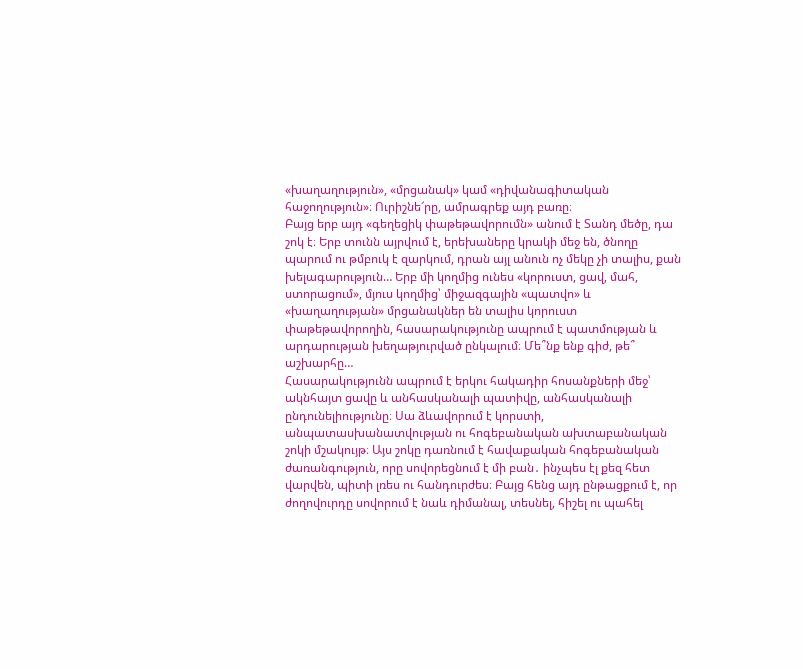«խաղաղություն», «մրցանակ» կամ «դիվանագիտական հաջողություն»։ Ուրիշնե՜րը, ամրագրեք այդ բառը։
Բայց երբ այդ «գեղեցիկ փաթեթավորումն» անում է Տանդ մեծը, դա շոկ է։ Երբ տունն այրվում է, երեխաները կրակի մեջ են, ծնողը պարում ու թմբուկ է զարկում, դրան այլ անուն ոչ մեկը չի տալիս, քան խելագարություն… Երբ մի կողմից ունես «կորուստ, ցավ, մահ, ստորացում», մյուս կողմից՝ միջազգային «պատվո» և «խաղաղության» մրցանակներ են տալիս կորուստ փաթեթավորողին, հասարակությունը ապրում է պատմության և արդարության խեղաթյուրված ընկալում։ Մե՞նք ենք գիժ, թե՞ աշխարհը…
Հասարակությունն ապրում է երկու հակադիր հոսանքների մեջ՝ ակնհայտ ցավը և անհասկանալի պատիվը, անհասկանալի ընդունելիությունը։ Սա ձևավորում է կորստի, անպատասխանատվության ու հոգեբանական ախտաբանական շոկի մշակույթ։ Այս շոկը դառնում է հավաքական հոգեբանական ժառանգություն, որը սովորեցնում է մի բան․ ինչպես էլ քեզ հետ վարվեն, պիտի լռես ու հանդուրժես։ Բայց հենց այդ ընթացքում է, որ ժողովուրդը սովորում է նաև դիմանալ, տեսնել, հիշել ու պահել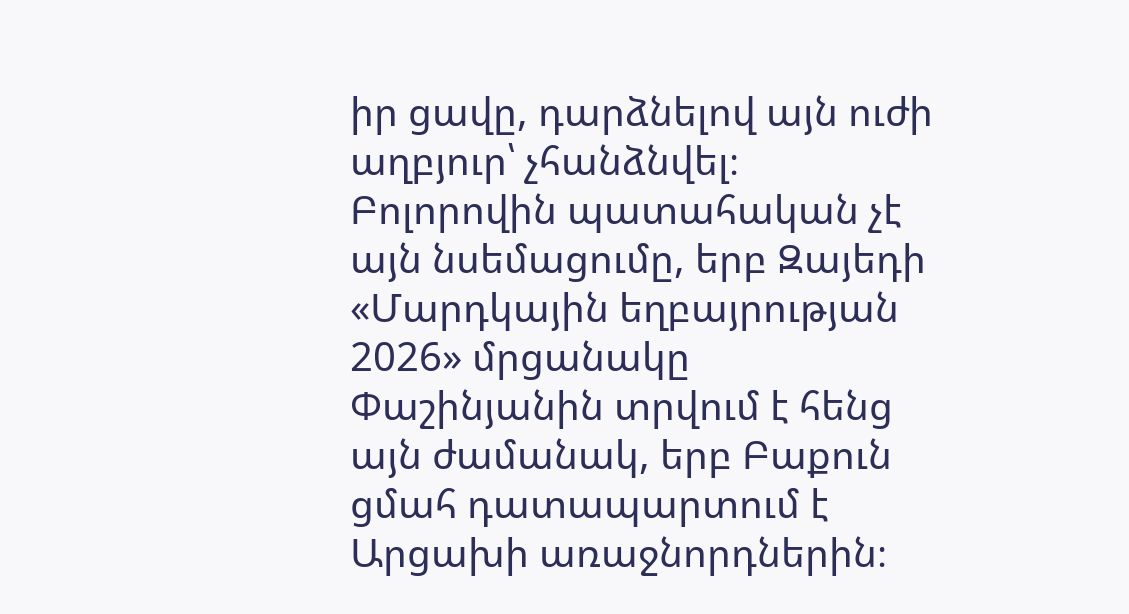իր ցավը, դարձնելով այն ուժի աղբյուր՝ չհանձնվել։
Բոլորովին պատահական չէ այն նսեմացումը, երբ Զայեդի «Մարդկային եղբայրության 2026» մրցանակը Փաշինյանին տրվում է հենց այն ժամանակ, երբ Բաքուն ցմահ դատապարտում է Արցախի առաջնորդներին։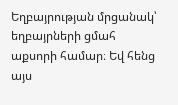Եղբայրության մրցանակ՝ եղբայրների ցմահ աքսորի համար։ Եվ հենց այս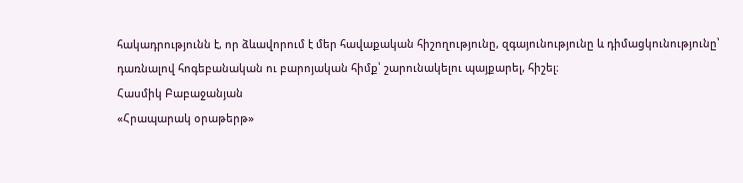հակադրությունն է, որ ձևավորում է մեր հավաքական հիշողությունը, զգայունությունը և դիմացկունությունը՝ դառնալով հոգեբանական ու բարոյական հիմք՝ շարունակելու պայքարել, հիշել։
Հասմիկ Բաբաջանյան
«Հրապարակ օրաթերթ»